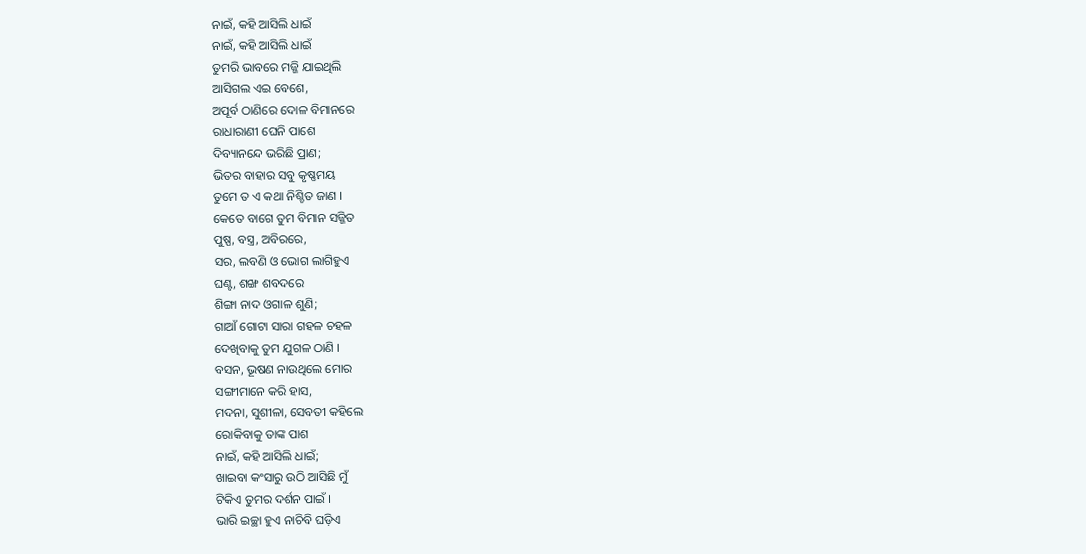ନାଇଁ, କହି ଆସିଲି ଧାଇଁ
ନାଇଁ, କହି ଆସିଲି ଧାଇଁ
ତୁମରି ଭାବରେ ମଜ୍ଜି ଯାଇଥିଲି
ଆସିଗଲ ଏଇ ବେଶେ,
ଅପୂର୍ବ ଠାଣିରେ ଦୋଳ ବିମାନରେ
ରାଧାରାଣୀ ଘେନି ପାଶେ
ଦିବ୍ୟାନନ୍ଦେ ଭରିଛି ପ୍ରାଣ;
ଭିତର ବାହାର ସବୁ କୃଷ୍ଣମୟ
ତୁମେ ତ ଏ କଥା ନିଶ୍ଚିତ ଜାଣ ।
କେତେ ବାଗେ ତୁମ ବିମାନ ସଜ୍ଜିତ
ପୁଷ୍ପ, ବସ୍ତ୍ର, ଅବିରରେ,
ସର, ଲବଣି ଓ ଭୋଗ ଲାଗିହୁଏ
ଘଣ୍ଟ, ଶଙ୍ଖ ଶବଦରେ
ଶିଙ୍ଗା ନାଦ ଓଗାଳ ଶୁଣି;
ଗାଆଁ ଗୋଟା ସାରା ଗହଳ ଚହଳ
ଦେଖିବାକୁ ତୁମ ଯୁଗଳ ଠାଣି ।
ବସନ, ଭୂଷଣ ନାଉଥିଲେ ମୋର
ସଙ୍ଗୀମାନେ କରି ହାସ,
ମଦନା, ସୁଶୀଳା, ସେବତୀ କହିଲେ
ରୋକିବାକୁ ତାଙ୍କ ପାଶ
ନାଇଁ, କହି ଆସିଲି ଧାଇଁ;
ଖାଇବା କଂସାରୁ ଉଠି ଆସିଛି ମୁଁ
ଟିକିଏ ତୁମର ଦର୍ଶନ ପାଇଁ ।
ଭାରି ଇଚ୍ଛା ହୁଏ ନାଚିବି ଘଡ଼ିଏ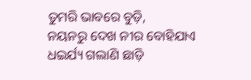ତୁମରି ଭାବରେ ବୁଡ଼ି,
ନୟନରୁ ଦେଖ ନୀର ବୋହିଯାଏ
ଧଇର୍ଯ୍ୟ ଗଲାଣି ଛାଡ଼ି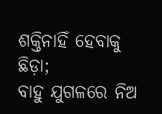ଶକ୍ତିନାହିଁ ହେବାକୁ ଛିଡ଼ା;
ବାହୁ ଯୁଗଳରେ ନିଅ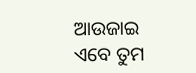ଆଉଜାଇ
ଏବେ ତୁମ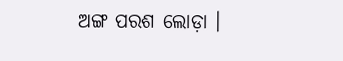ଅଙ୍ଗ ପରଶ ଲୋଡ଼ା ।